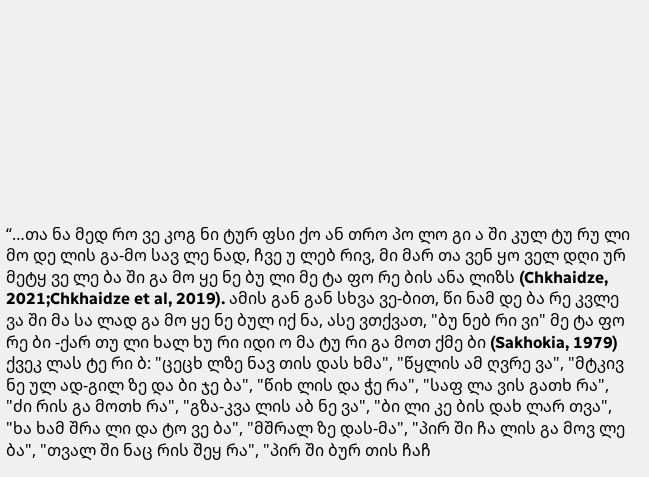“…თა ნა მედ რო ვე კოგ ნი ტურ ფსი ქო ან თრო პო ლო გი ა ში კულ ტუ რუ ლი მო დე ლის გა-მო სავ ლე ნად, ჩვე უ ლებ რივ, მი მარ თა ვენ ყო ველ დღი ურ მეტყ ვე ლე ბა ში გა მო ყე ნე ბუ ლი მე ტა ფო რე ბის ანა ლიზს (Chkhaidze, 2021;Chkhaidze et al, 2019). ამის გან გან სხვა ვე-ბით, წი ნამ დე ბა რე კვლე ვა ში მა სა ლად გა მო ყე ნე ბულ იქ ნა, ასე ვთქვათ, "ბუ ნებ რი ვი" მე ტა ფო რე ბი -ქარ თუ ლი ხალ ხუ რი იდი ო მა ტუ რი გა მოთ ქმე ბი (Sakhokia, 1979) ქვეკ ლას ტე რი ბ: "ცეცხ ლზე ნავ თის დას ხმა", "წყლის ამ ღვრე ვა", "მტკივ ნე ულ ად-გილ ზე და ბი ჯე ბა", "წიხ ლის და ჭე რა", "საფ ლა ვის გათხ რა", "ძი რის გა მოთხ რა", "გზა-კვა ლის აბ ნე ვა", "ბი ლი კე ბის დახ ლარ თვა", "ხა ხამ შრა ლი და ტო ვე ბა", "მშრალ ზე დას-მა", "პირ ში ჩა ლის გა მოვ ლე ბა", "თვალ ში ნაც რის შეყ რა", "პირ ში ბურ თის ჩაჩ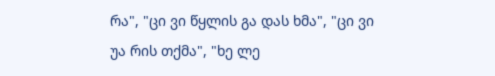რა", "ცი ვი წყლის გა დას ხმა", "ცი ვი უა რის თქმა", "ხე ლე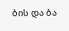ბის და ბა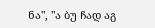ნა", "ა ბუ ჩად აგ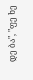დე ბა", "ფე ხე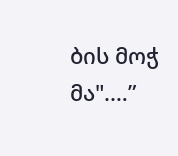ბის მოჭ მა".…”